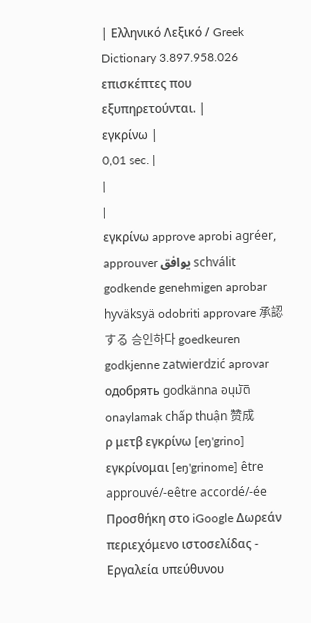| Ελληνικό Λεξικό / Greek Dictionary 3.897.958.026 επισκέπτες που εξυπηρετούνται. |
εγκρίνω |
0,01 sec. |
|
|
εγκρίνω approve aprobi agréer, approuver يوافق schválit godkende genehmigen aprobar hyväksyä odobriti approvare 承認する 승인하다 goedkeuren godkjenne zatwierdzić aprovar одобрять godkänna อนุมัติ onaylamak chấp thuận 赞成
ρ μετβ εγκρίνω [eŋ'grino] εγκρίνομαι [eŋ'grinome] être approuvé/-eêtre accordé/-ée Προσθήκη στο iGoogle Δωρεάν περιεχόμενο ιστοσελίδας - Εργαλεία υπεύθυνου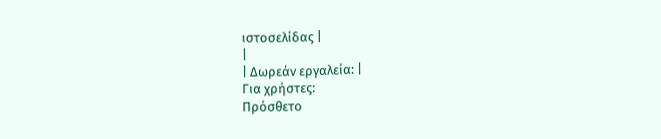ιστοσελίδας |
|
| Δωρεάν εργαλεία: |
Για χρήστες:
Πρόσθετο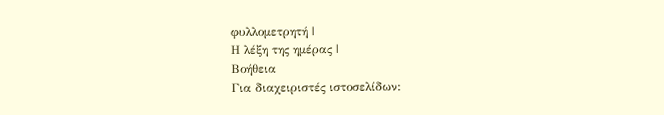φυλλομετρητή |
Η λέξη της ημέρας |
Βοήθεια
Για διαχειριστές ιστοσελίδων: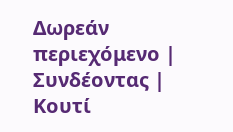Δωρεάν περιεχόμενο | Συνδέοντας | Κουτί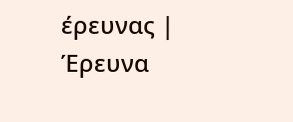έρευνας | Έρευνα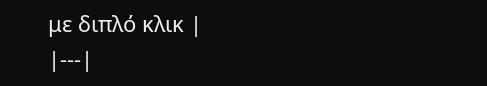με διπλό κλικ |
|---|